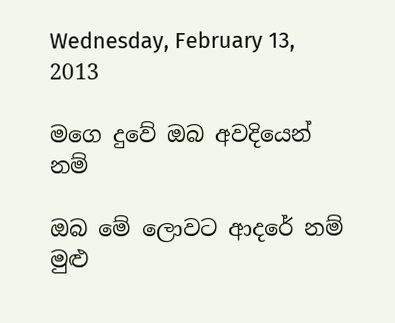Wednesday, February 13, 2013

මගෙ දුවේ ඔබ අවදියෙන් නම්

ඔබ මේ ලොවට ආදරේ නම් මුළු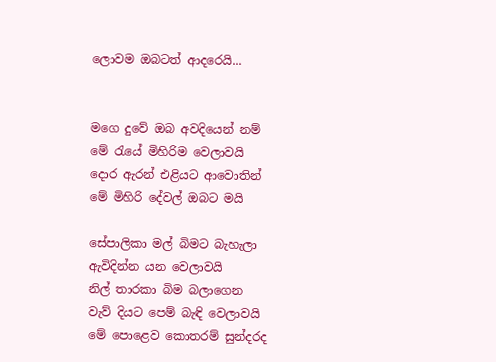ලොවම ඔබටත් ආදරෙයි...


මගෙ දුවේ ඔබ අවදියෙන් නම්
මේ රැයේ මිහිරිම වෙලාවයි
දොර ඇරන් එළියට ආවොතින්
මේ මිහිරි දේවල් ඔබට මයි

සේපාලිකා මල් බිමට බැහැලා
ඇවිදින්න යන වෙලාවයි
නිල් තාරකා බිම බලාගෙන
වැව් දියට පෙම් බැඳි වෙලාවයි
මේ පොළෙව කොතරම් සුන්දරද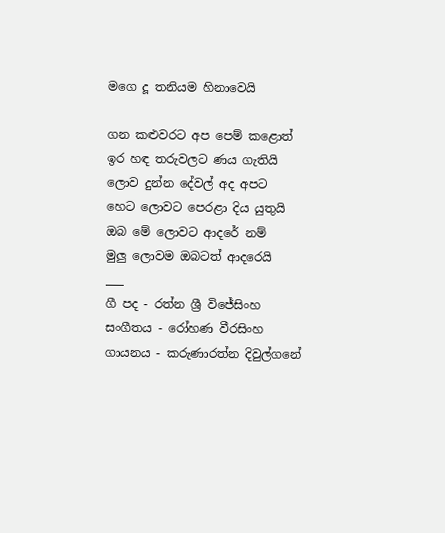මගෙ දූ තනියම හිනාවෙයි

ගන කළුවරට අප පෙම් කළොත්
ඉර හඳ තරුවලට ණය ගැතියි
ලොව දුන්න දේවල් අද අපට
හෙට ලොවට පෙරළා දිය යුතුයි
ඔබ මේ ලොවට ආදරේ නම්
මුලු ලොවම ඔබටත් ආදරෙයි
___
ගී පද - රත්න ශ්‍රී විජේසිංහ
සංගීතය - රෝහණ වීරසිංහ
ගායනය - කරුණාරත්න දිවුල්ගනේ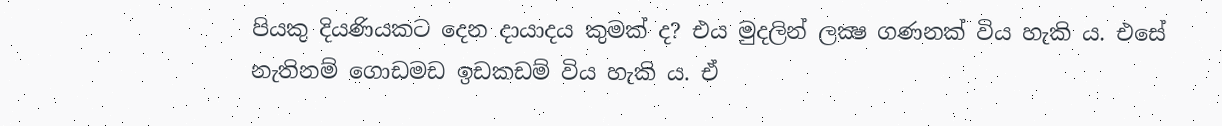පියකු දියණියකට දෙන දායාදය කුමක් ද? එය මුදලින් ලක්‍ෂ ගණනක් විය හැකි ය. එසේ නැතිනම් ගොඩමඩ ඉඩකඩම් විය හැකි ය. ඒ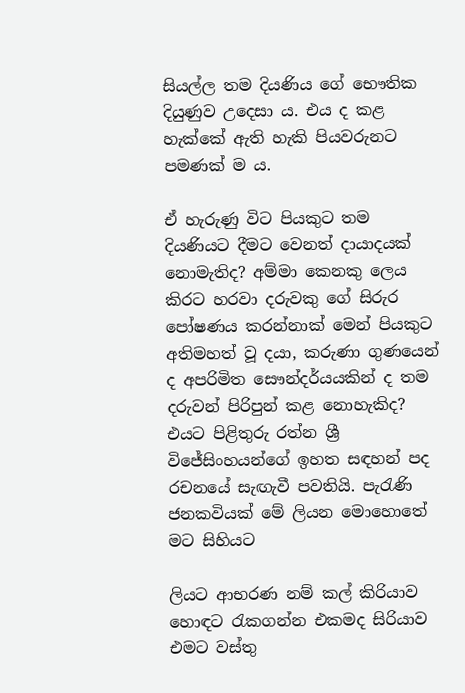සියල්ල තම දියණිය ගේ භෞතික දියුණුව උදෙසා ය. එය ද කළ හැක්කේ ඇති හැකි පියවරුනට පමණක් ම ය.

ඒ හැරුණු විට පියකුට තම දියණියට දීමට වෙනත් දායාදයක් නොමැතිද? අම්මා කෙනකු ලෙය කිරට හරවා දරුවකු ගේ සිරුර පෝෂණය කරන්නාක් මෙන් පියකුට අතිමහත් වූ දයා, කරුණා ගුණයෙන් ද අපරිමිත සෞන්දර්යයකින් ද තම දරුවන් පිරිපුන් කළ නොහැකිද? එයට පිළිතුරු රත්න ශ්‍රී විජේසිංහයන්ගේ ඉහත සඳහන් පද රචනයේ සැඟැවී පවතියි. පැරැණි ජනකවියක් මේ ලියන මොහොතේ මට සිහියට

ලියට ආභරණ නම් කල් කිරියාව
හොඳට රැකගන්න එකමද සිරියාව
එමට වස්තු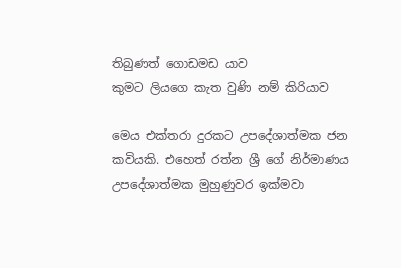තිබුණත් ගොඩමඩ යාව
කුමට ලියගෙ කැත වුණි නම් කිරියාව

මෙය එක්තරා දුරකට උපදේශාත්මක ජන කවියකි. එහෙත් රත්න ශ්‍රී ගේ නිර්මාණය උපදේශාත්මක මුහුණුවර ඉක්මවා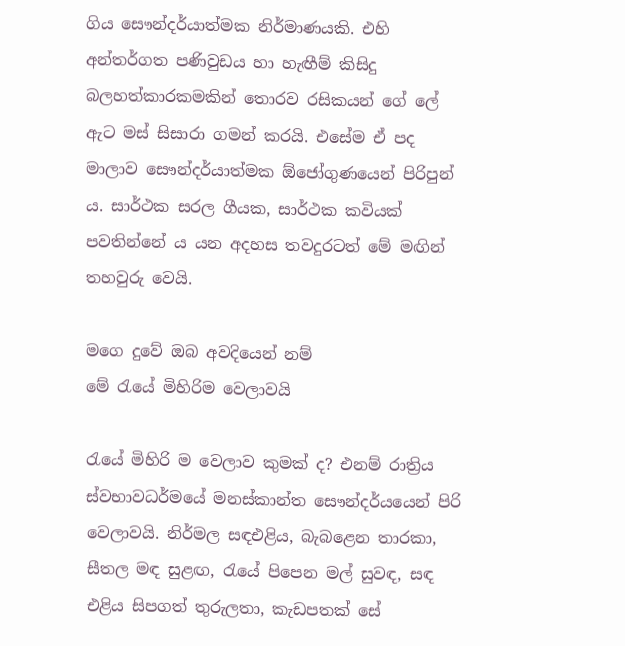ගිය සෞන්දර්යාත්මක නිර්මාණයකි. එහි අන්තර්ගත පණිවුඩය හා හැඟීම් කිසිදු බලහත්කාරකමකින් තොරව රසිකයන් ගේ ලේ ඇට මස් සිසාරා ගමන් කරයි. එසේම ඒ පද මාලාව සෞන්දර්යාත්මක ඕජෝගුණයෙන් පිරිපුන් ය. සාර්ථක සරල ගීයක, සාර්ථක කවියක් පවතින්නේ ය යන අදහස තවදුරටත් මේ මඟින් තහවුරු වෙයි.

මගෙ දුවේ ඔබ අවදියෙන් නම්
මේ රැයේ මිහිරිම වෙලාවයි

රැයේ මිහිරි ම වෙලාව කුමක් ද? එනම් රාත්‍රිය ස්වභාවධර්මයේ මනස්කාන්ත සෞන්දර්යයෙන් පිරි වෙලාවයි. නිර්මල සඳඑළිය, බැබළෙන තාරකා, සීතල මඳ සුළඟ, රැයේ පිපෙන මල් සුවඳ, සඳ එළිය සිපගත් තුරුලතා, කැඩපතක් සේ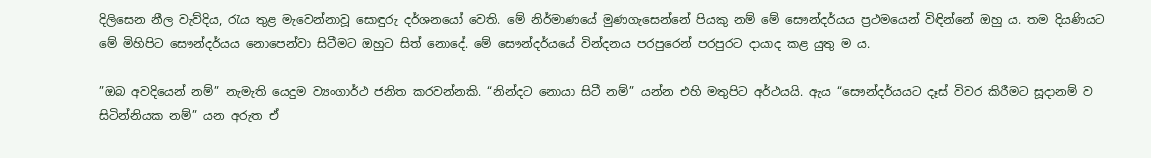දිලිසෙන නීල වැව්දිය, රැය තුළ මැවෙන්නාවූ සොඳුරු දර්ශනයෝ වෙති. මේ නිර්මාණයේ මුණගැසෙන්නේ පියකු නම් මේ සෞන්දර්යය ප්‍රථමයෙන් විඳින්නේ ඔහු ය. තම දියණියට මේ මිහිපිට සෞන්දර්යය නොපෙන්වා සිටීමට ඔහුට සිත් නොදේ. මේ සෞන්දර්යයේ වින්දනය පරපුරෙන් පරපුරට දායාද කළ යුතු ම ය.

”ඔබ අවදියෙන් නම්” නැමැති යෙදුම ව්‍යංගාර්ථ ජනිත කරවන්නකි. “නින්දට නොයා සිටී නම්” යන්න එහි මතුපිට අර්ථයයි. ඇය “සෞන්දර්යයට දෑස් විවර කිරීමට සූදානම් ව සිටින්නියක නම්” යන අරුත ඒ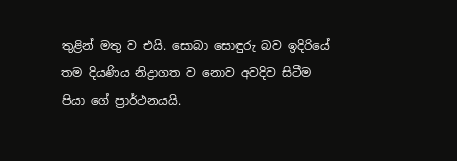තුළින් මතු ව එයි. සොබා සොඳුරු බව ඉදිරියේ තම දියණිය නිද්‍රාගත ව නොව අවදිව සිටීම පියා ගේ ප්‍රාර්ථනයයි.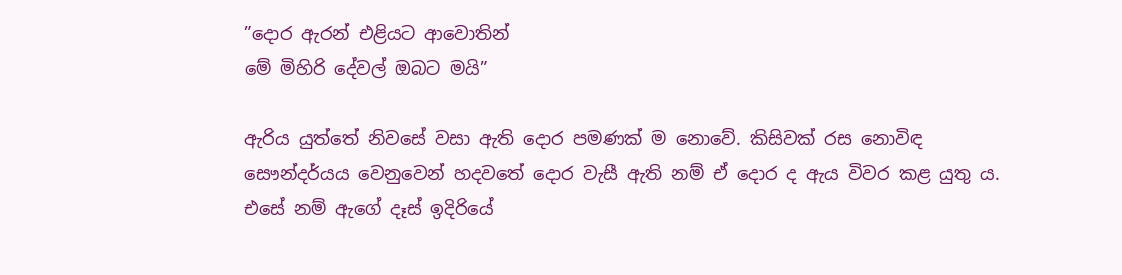”දොර ඇරන් එළියට ආවොතින්
මේ මිහිරි දේවල් ඔබට මයි”

ඇරිය යුත්තේ නිවසේ වසා ඇති දොර පමණක් ම නොවේ. කිසිවක් රස නොවිඳ සෞන්දර්යය වෙනුවෙන් හදවතේ දොර වැසී ඇති නම් ඒ දොර ද ඇය විවර කළ යුතු ය. එසේ නම් ඇගේ දෑස් ඉදිරියේ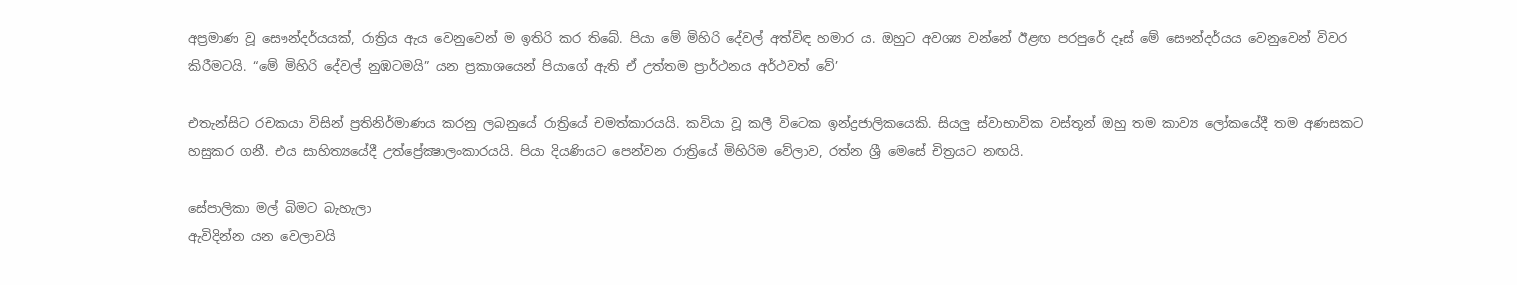අප්‍රමාණ වූ සෞන්දර්යයක්, රාත්‍රිය ඇය වෙනුවෙන් ම ඉතිරි කර තිබේ. පියා මේ මිහිරි දේවල් අත්විඳ හමාර ය. ඔහුට අවශ්‍ය වන්නේ ඊළඟ පරපුරේ දෑස් මේ සෞන්දර්යය වෙනුවෙන් විවර කිරීමටයි. “මේ මිහිරි දේවල් නුඹටමයි” යන ප්‍රකාශයෙන් පියාගේ ඇති ඒ උත්තම ප්‍රාර්ථනය අර්ථවත් වේ’

එතැන්සිට රචකයා විසින් ප්‍රතිනිර්මාණය කරනු ලබනුයේ රාත්‍රියේ චමත්කාරයයි. කවියා වූ කලී විටෙක ඉන්ද්‍රජාලිකයෙකි. සියලු ස්වාභාවික වස්තූන් ඔහු තම කාව්‍ය ලෝකයේදී තම අණසකට හසුකර ගනී. එය සාහිත්‍යයේදී උත්ප්‍රේක්‍ෂාලංකාරයයි. පියා දියණියට පෙන්වන රාත්‍රියේ මිහිරිම වේලාව, රත්න ශ්‍රී මෙසේ චිත්‍රයට නඟයි.

සේපාලිකා මල් බිමට බැහැලා
ඇවිදින්න යන වෙලාවයි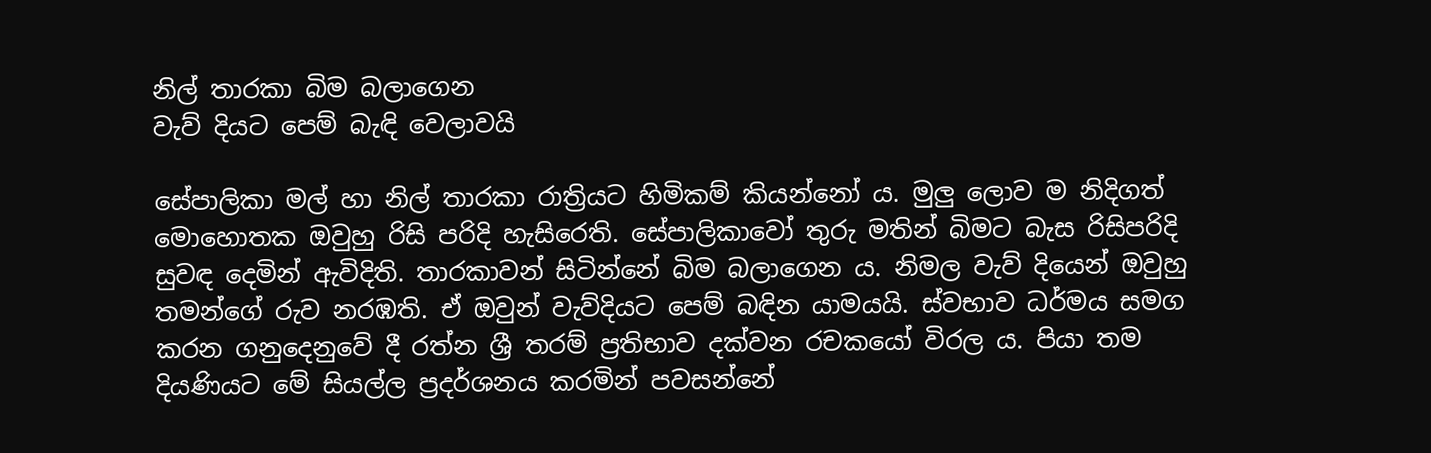නිල් තාරකා බිම බලාගෙන
වැව් දියට පෙම් බැඳි වෙලාවයි

සේපාලිකා මල් හා නිල් තාරකා රාත්‍රියට හිමිකම් කියන්නෝ ය. මුලු ලොව ම නිදිගත් මොහොතක ඔවුහු රිසි පරිදි හැසිරෙති. සේපාලිකාවෝ තුරු මතින් බිමට බැස රිසිපරිදි සුවඳ දෙමින් ඇවිදිති. තාරකාවන් සිටින්නේ බිම බලාගෙන ය. නිමල වැව් දියෙන් ඔවුහු තමන්ගේ රුව නරඹති. ඒ ඔවුන් වැව්දියට පෙම් බඳින යාමයයි. ස්වභාව ධර්මය සමග කරන ගනුදෙනුවේ දී රත්න ශ්‍රී තරම් ප්‍රතිභාව දක්වන රචකයෝ විරල ය. පියා තම දියණියට මේ සියල්ල ප්‍රදර්ශනය කරමින් පවසන්නේ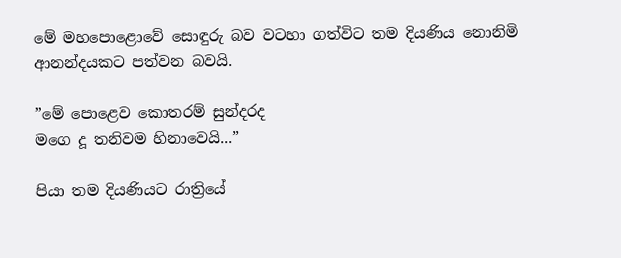මේ මහපොළොවේ සොඳුරු බව වටහා ගත්විට තම දියණිය නොනිමි ආනන්දයකට පත්වන බවයි.

”මේ පොළෙව කොතරම් සුන්දරද
මගෙ දූ තනිවම හිනාවෙයි...”

පියා තම දියණියට රාත්‍රියේ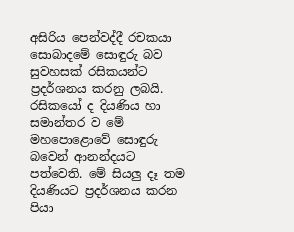අසිරිය පෙන්වද්දී රචකයා සොබාදමේ සොඳුරු බව සුවහසක් රසිකයන්ට ප්‍රදර්ශනය කරනු ලබයි. රසිකයෝ ද දියණිය හා සමාන්තර ව මේ මහපොළොවේ සොඳුරු බවෙන් ආනන්දයට පත්වෙති. මේ සියලු දෑ තම දියණියට ප්‍රදර්ශනය කරන පියා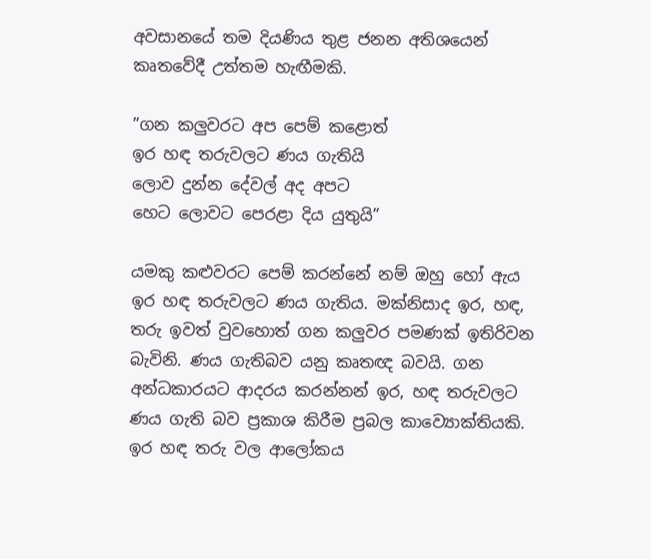අවසානයේ තම දියණිය තුළ ජනන අතිශයෙන් කෘතවේදී උත්තම හැඟීමකි.

”ගන කලුවරට අප පෙම් කළොත්
ඉර හඳ තරුවලට ණය ගැතියි
ලොව දුන්න දේවල් අද අපට
හෙට ලොවට පෙරළා දිය යුතුයි”

යමකු කළුවරට පෙම් කරන්නේ නම් ඔහු හෝ ඇය ඉර හඳ තරුවලට ණය ගැතිය. මක්නිසාද ඉර, හඳ, තරු ඉවත් වුවහොත් ගන කලුවර පමණක් ඉතිරිවන බැවිනි. ණය ගැතිබව යනු කෘතඥ බවයි. ගන අන්ධකාරයට ආදරය කරන්නන් ඉර, හඳ තරුවලට ණය ගැති බව ප්‍රකාශ කිරීම ප්‍රබල කාව්‍යොක්තියකි. ඉර හඳ තරු වල ආලෝකය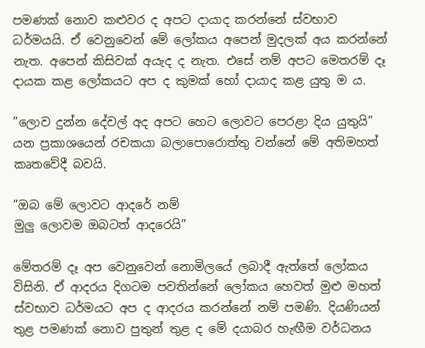පමණක් නොව කළුවර ද අපට දායාද කරන්නේ ස්වභාව ධර්මයයි. ඒ වෙනුවෙන් මේ ලෝකය අපෙන් මුදලක් අය කරන්නේ නැත. අපෙන් කිසිවක් අයැද ද නැත. එසේ නම් අපට මෙතරම් දෑ දායක කළ ලෝකයට අප ද කුමක් හෝ දායාද කළ යුතු ම ය.

”ලොව දුන්න දේවල් අද අපට හෙට ලොවට පෙරළා දිය යුතුයි” යන ප්‍රකාශයෙන් රචකයා බලාපොරොත්තු වන්නේ මේ අතිමහත් කෘතවේදී බවයි.

”ඔබ මේ ලොවට ආදරේ නම්
මුලු ලොවම ඔබටත් ආදරෙයි”

මේතරම් දෑ අප වෙනුවෙන් නොමිලයේ ලබාදී ඇත්තේ ලෝකය විසිනි. ඒ ආදරය දිගටම පවතින්නේ ලෝකය හෙවත් මුළු මහත් ස්වභාව ධර්මයට අප ද ආදරය කරන්නේ නම් පමණි. දියණියන් තුළ පමණක් නොව පුතුන් තුළ ද මේ දයාබර හැඟීම වර්ධනය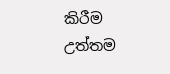කිරීම උත්තම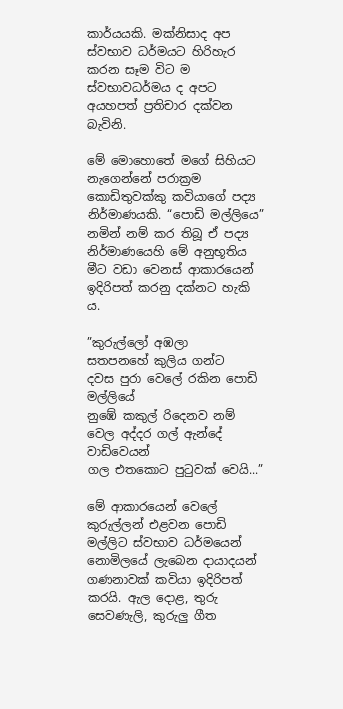කාර්යයකි. මක්නිසාද අප ස්වභාව ධර්මයට හිරිහැර කරන සෑම විට ම ස්වභාවධර්මය ද අපට අයහපත් ප්‍රතිචාර දක්වන බැවිනි.

මේ මොහොතේ මගේ සිහියට නැගෙන්නේ පරාක්‍රම කොඩිතුවක්කු කවියාගේ පද්‍ය නිර්මාණයකි. “පොඩි මල්ලියෙ” නමින් නම් කර තිබූ ඒ පද්‍ය නිර්මාණයෙහි මේ අනුභූතිය මීට වඩා වෙනස් ආකාරයෙන් ඉදිරිපත් කරනු දක්නට හැකි ය.

”කුරුල්ලෝ අඹලා
සතපනහේ කුලිය ගන්ට
දවස පුරා වෙලේ රකින පොඩි මල්ලියේ
නුඹේ කකුල් රිදෙනව නම්
වෙල අද්දර ගල් ඇන්දේ වාඩිවෙයන්
ගල එතකොට පුටුවක් වෙයි...”

මේ ආකාරයෙන් වෙලේ කුරුල්ලන් එළවන පොඩි මල්ලිට ස්වභාව ධර්මයෙන් නොමිලයේ ලැබෙන දායාදයන් ගණනාවක් කවියා ඉදිරිපත් කරයි. ඇල දොළ, තුරු සෙවණැලි, කුරුලු ගීත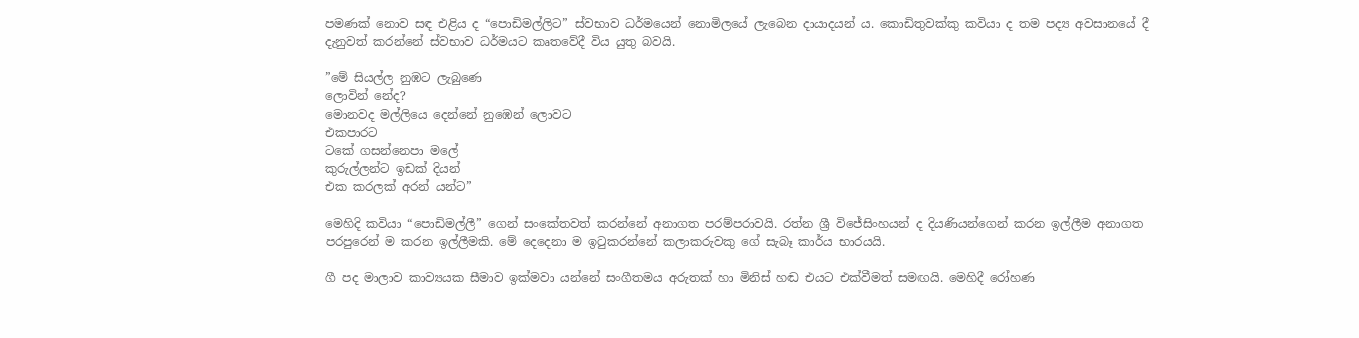පමණක් නොව සඳ එළිය ද “පොඩිමල්ලිට” ස්වභාව ධර්මයෙන් නොමිලයේ ලැබෙන දායාදයන් ය. කොඩිතුවක්කු කවියා ද තම පද්‍ය අවසානයේ දී දැනුවත් කරන්නේ ස්වභාව ධර්මයට කෘතවේදී විය යුතු බවයි.

”මේ සියල්ල නුඹට ලැබුණෙ
ලොවින් නේද?
මොනවද මල්ලියෙ දෙන්නේ නුඹෙන් ලොවට
එකපාරට
ටකේ ගසන්නෙපා මලේ
කුරුල්ලන්ට ඉඩක් දියන්
එක කරලක් අරන් යන්ට”

මෙහිදි කවියා “පොඩිමල්ලී” ගෙන් සංකේතවත් කරන්නේ අනාගත පරම්පරාවයි. රත්න ශ්‍රී විජේසිංහයන් ද දියණියන්ගෙන් කරන ඉල්ලීම අනාගත පරපුරෙන් ම කරන ඉල්ලීමකි. මේ දෙදෙනා ම ඉටුකරන්නේ කලාකරුවකු ගේ සැබෑ කාර්ය භාරයයි.

ගී පද මාලාව කාව්‍යයක සීමාව ඉක්මවා යන්නේ සංගීතමය අරුතක් හා මිනිස් හඬ එයට එක්වීමත් සමඟයි. මෙහිදී රෝහණ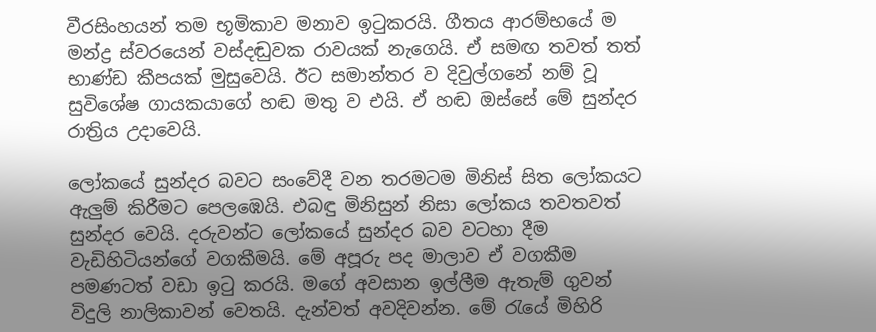වීරසිංහයන් තම භූමිකාව මනාව ඉටුකරයි. ගීතය ආරම්භයේ ම මන්ද්‍ර ස්වරයෙන් වස්දඬුවක රාවයක් නැගෙයි. ඒ සමඟ තවත් තත් භාණ්ඩ කීපයක් මුසුවෙයි. ඊට සමාන්තර ව දිවුල්ගනේ නම් වූ සුවිශේෂ ගායකයාගේ හඬ මතු ව එයි. ඒ හඬ ඔස්සේ මේ සුන්දර රාත්‍රිය උදාවෙයි.

ලෝකයේ සුන්දර බවට සංවේදී වන තරමටම මිනිස් සිත ලෝකයට ඇලුම් කිරීමට පෙලඹෙයි. එබඳු මිනිසුන් නිසා ලෝකය තවතවත් සුන්දර වෙයි. දරුවන්ට ලෝකයේ සුන්දර බව වටහා දීම වැඩිහිටියන්ගේ වගකීමයි. මේ අපූරු පද මාලාව ඒ වගකීම පමණටත් වඩා ඉටු කරයි. මගේ අවසාන ඉල්ලීම ඇතැම් ගුවන් විදුලි නාලිකාවන් වෙතයි. දැන්වත් අවදිවන්න. මේ රැයේ මිහිරි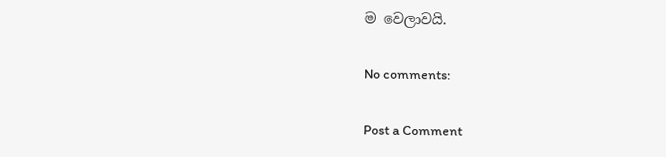ම වෙලාවයි.

No comments:

Post a Comment